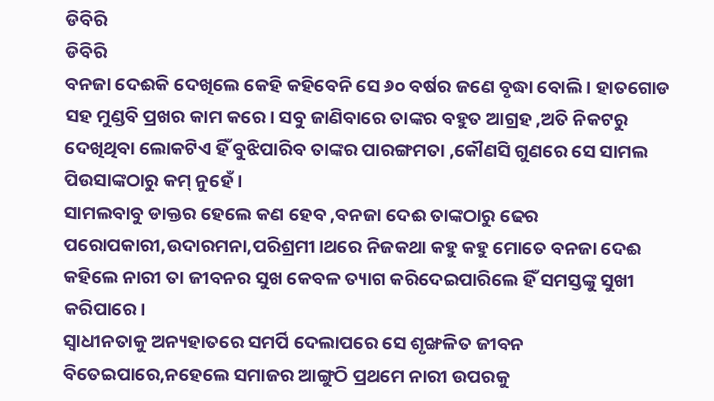ଡିବିରି
ଡିବିରି
ବନଜା ଦେଈକି ଦେଖିଲେ କେହି କହିବେନି ସେ ୬୦ ବର୍ଷର ଜଣେ ବୃଦ୍ଧା ବୋଲି । ହାତଗୋଡ ସହ ମୁଣ୍ଡବି ପ୍ରଖର କାମ କରେ। ସବୁ ଜାଣିବାରେ ତାଙ୍କର ବହୁତ ଆଗ୍ରହ ,ଅତି ନିକଟରୁ ଦେଖିଥିବା ଲୋକଟିଏ ହିଁ ବୁଝିପାରିବ ତାଙ୍କର ପାରଙ୍ଗମତା ,କୌଣସି ଗୁଣରେ ସେ ସାମଲ ପିଉସାଙ୍କଠାରୁ କମ୍ ନୁହେଁ।
ସାମଲବାବୁ ଡାକ୍ତର ହେଲେ କଣ ହେବ ,ବନଜା ଦେଈ ତାଙ୍କଠାରୁ ଢେର ପରୋପକାରୀ,ଉଦାରମନା,ପରିଶ୍ରମୀ।ଥରେ ନିଜକଥା କହୁ କହୁ ମୋତେ ବନଜା ଦେଈ କହିଲେ ନାରୀ ତା ଜୀବନର ସୁଖ କେବଳ ତ୍ୟାଗ କରିଦେଇପାରିଲେ ହିଁ ସମସ୍ତଙ୍କୁ ସୁଖୀ କରିପାରେ।
ସ୍ୱାଧୀନତାକୁ ଅନ୍ୟହାତରେ ସମର୍ପି ଦେଲାପରେ ସେ ଶୃଙ୍ଖଳିତ ଜୀବନ ବିତେଇପାରେ,ନହେଲେ ସମାଜର ଆଙ୍ଗୁଠି ପ୍ରଥମେ ନାରୀ ଉପରକୁ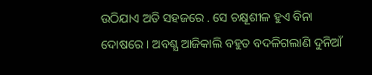ଉଠିଯାଏ ଅତି ସହଜରେ . ସେ ଚକ୍ଷୂଶୀଳ ହୁଏ ବିନା ଦୋଷରେ । ଅବଶ୍ଯ ଆଜିକାଲି ବହୁତ ବଦଳିଗଲାଣି ଦୁନିଆଁ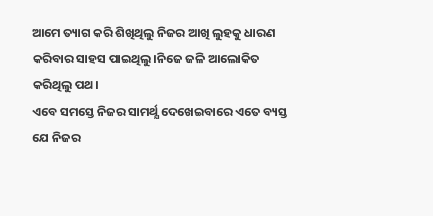ଆମେ ତ୍ୟାଗ କରି ଶିଖିଥିଲୁ ନିଜର ଆଖି ଲୁହକୁ ଧାରଣ କରିବାର ସାହସ ପାଇଥିଲୁ।ନିଜେ ଜଳି ଆଲୋକିତ କରିଥିଲୁ ପଥ।
ଏବେ ସମସ୍ତେ ନିଜର ସାମର୍ଥ୍ଯ ଦେଖେଇବାରେ ଏତେ ବ୍ୟସ୍ତ ଯେ ନିଜର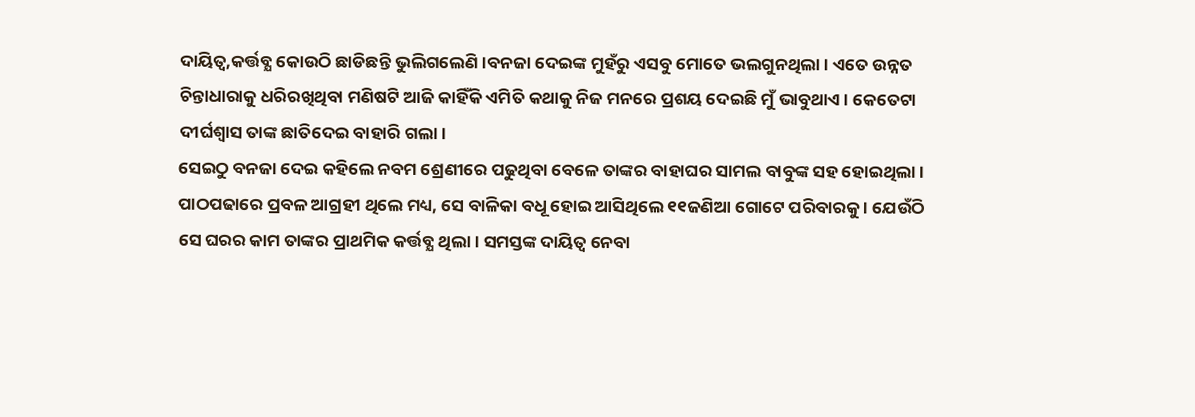ଦାୟିତ୍ୱ,କର୍ତ୍ତବ୍ଯ କୋଉଠି ଛାଡିଛନ୍ତି ଭୁଲିଗଲେଣି।ବନଜା ଦେଇଙ୍କ ମୁହଁରୁ ଏସବୁ ମୋତେ ଭଲଗୁନଥିଲା । ଏତେ ଉନ୍ନତ ଚିନ୍ତାଧାରାକୁ ଧରିରଖିଥିବା ମଣିଷଟି ଆଜି କାହିଁକି ଏମିତି କଥାକୁ ନିଜ ମନରେ ପ୍ରଶୟ ଦେଇଛି ମୁଁ ଭାବୁଥାଏ। କେତେଟା ଦୀର୍ଘଶ୍ବାସ ତାଙ୍କ ଛାତିଦେଇ ବାହାରି ଗଲା।
ସେଇଠୁ ବନଜା ଦେଇ କହିଲେ ନବମ ଶ୍ରେଣୀରେ ପଢୁଥିବା ବେଳେ ତାଙ୍କର ବାହାଘର ସାମଲ ବାବୁଙ୍କ ସହ ହୋଇଥିଲା । ପାଠପଢାରେ ପ୍ରବଳ ଆଗ୍ରହୀ ଥିଲେ ମଧ୍ୟ, ସେ ବାଳିକା ବଧୂ ହୋଇ ଆସିଥିଲେ ୧୧ଜଣିଆ ଗୋଟେ ପରିବାରକୁ । ଯେଉଁଠି ସେ ଘରର କାମ ତାଙ୍କର ପ୍ରାଥମିକ କର୍ତ୍ତବ୍ଯ ଥିଲା। ସମସ୍ତଙ୍କ ଦାୟିତ୍ୱ ନେବା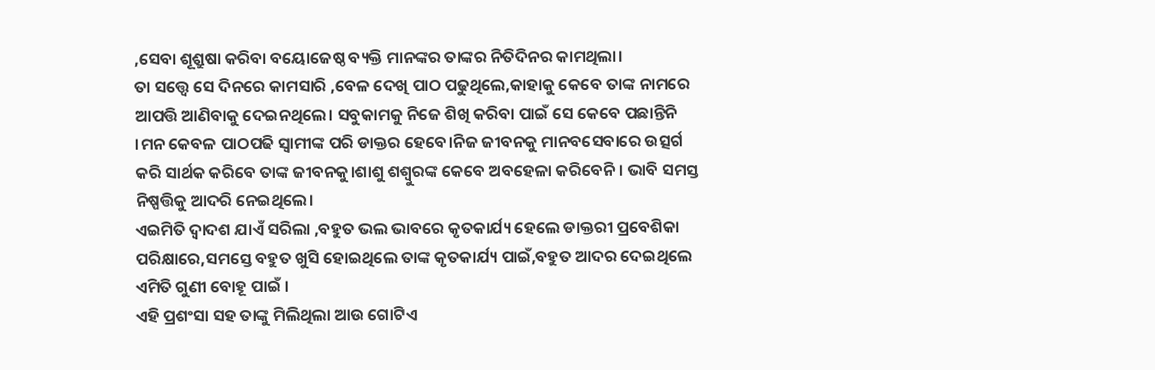,ସେବା ଶୂଶ୍ରୁଷା କରିବା ବୟୋଜେଷ୍ଠ ବ୍ୟକ୍ତି ମାନଙ୍କର ତାଙ୍କର ନିତିଦିନର କାମଥିଲା।
ତା ସତ୍ତ୍ୱେ ସେ ଦିନରେ କାମସାରି ,ବେଳ ଦେଖି ପାଠ ପଢୁଥିଲେ,କାହାକୁ କେବେ ତାଙ୍କ ନାମରେ ଆପତ୍ତି ଆଣିବାକୁ ଦେଇନଥିଲେ। ସବୁକାମକୁ ନିଜେ ଶିଖି କରିବା ପାଇଁ ସେ କେବେ ପଛାନ୍ତିନି ।ମନ କେବଳ ପାଠପଢି ସ୍ୱାମୀଙ୍କ ପରି ଡାକ୍ତର ହେବେ।ନିଜ ଜୀବନକୁ ମାନବସେବାରେ ଉତ୍ସର୍ଗ କରି ସାର୍ଥକ କରିବେ ତାଙ୍କ ଜୀବନକୁ।ଶାଶୁ ଶଶ୍ୱୁରଙ୍କ କେବେ ଅବହେଳା କରିବେନି । ଭାବି ସମସ୍ତ ନିଷ୍ପତ୍ତିକୁ ଆଦରି ନେଇଥିଲେ।
ଏଇମିତି ଦ୍ୱାଦଶ ଯାଏଁ ସରିଲା ,ବହୁତ ଭଲ ଭାବରେ କୃତକାର୍ଯ୍ୟ ହେଲେ ଡାକ୍ତରୀ ପ୍ରବେଶିକା ପରିକ୍ଷାରେ,ସମସ୍ତେ ବହୁତ ଖୁସି ହୋଇଥିଲେ ତାଙ୍କ କୃତକାର୍ଯ୍ୟ ପାଇଁ,ବହୁତ ଆଦର ଦେଇଥିଲେ ଏମିତି ଗୁଣୀ ବୋହୂ ପାଇଁ ।
ଏହି ପ୍ରଶଂସା ସହ ତାଙ୍କୁ ମିଲିଥିଲା ଆଉ ଗୋଟିଏ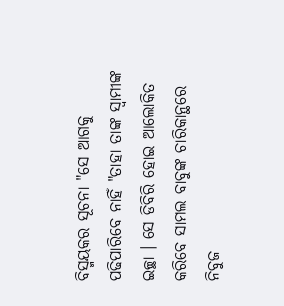ବିସ୍ମୟକର ସୂଚନା "ସେ ଆଗକୁ ପଢିପାରିବେ ନାହିଁ "ତାହା ତାଙ୍କ ସ୍ୱାମୀଙ୍କ ଇଚ୍ଛା । ସେ ଡିବିରି ହୋଇ ଆଲୋକିତ କରିବେ ସାମଲ ବାବୁଙ୍କ ଚାରିକାନ୍ଥରେ ନିବୁଜ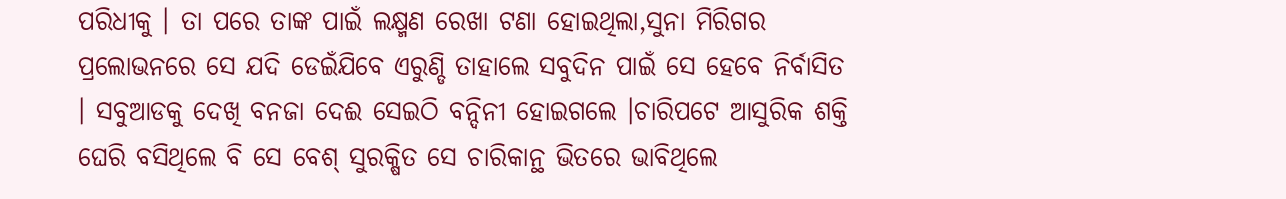ପରିଧୀକୁ । ତା ପରେ ତାଙ୍କ ପାଇଁ ଲକ୍ଷ୍ମଣ ରେଖା ଟଣା ହୋଇଥିଲା,ସୁନା ମିରିଗର ପ୍ରଲୋଭନରେ ସେ ଯଦି ଡେଇଁଯିବେ ଏରୁଣ୍ଡି ତାହାଲେ ସବୁଦିନ ପାଇଁ ସେ ହେବେ ନିର୍ବାସିତ । ସବୁଆଡକୁ ଦେଖି ବନଜା ଦେଈ ସେଇଠି ବନ୍ଦିନୀ ହୋଇଗଲେ ।ଚାରିପଟେ ଆସୁରିକ ଶକ୍ତି ଘେରି ବସିଥିଲେ ବି ସେ ବେଶ୍ ସୁରକ୍ଷିତ ସେ ଚାରିକାନ୍ଥ ଭିତରେ ଭାବିଥିଲେ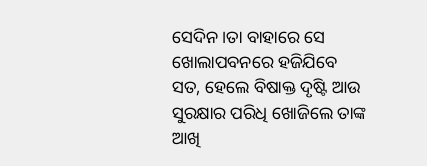ସେଦିନ ।ତା ବାହାରେ ସେ ଖୋଲାପବନରେ ହଜିଯିବେ ସତ, ହେଲେ ବିଷାକ୍ତ ଦୃଷ୍ଟି ଆଉ ସୁରକ୍ଷାର ପରିଧି ଖୋଜିଲେ ତାଙ୍କ ଆଖି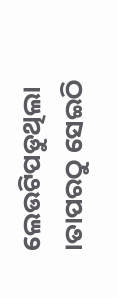ଲେଉଟିପଡୁଥିଲା ।ତାପରଠୁ ସେଇଠି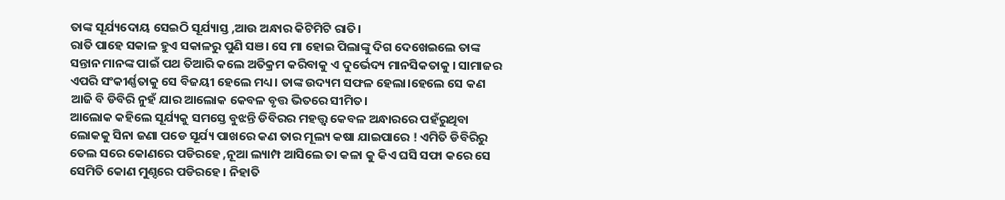ତାଙ୍କ ସୂର୍ଯ୍ୟଦୋୟ ସେଇଠି ସୂର୍ଯ୍ୟାସ୍ତ ,ଆଉ ଅନ୍ଧାର କିଟିମିଟି ରାତି।
ରାତି ପାହେ ସକାଳ ହୁଏ ସକାଳରୁ ପୁଣି ସଞ। ସେ ମା ହୋଇ ପିଲାଙ୍କୁ ଦିଗ ଦେଖେଇଲେ ତାଙ୍କ ସନ୍ତାନ ମାନଙ୍କ ପାଇଁ ପଥ ତିଆରି କଲେ ଅତିକ୍ରମ କରିବାକୁ ଏ ଦୁର୍ଭେଦ୍ୟ ମାନସିକତାକୁ । ସାମାଜର ଏପରି ସଂକୀର୍ଣ୍ଣତାକୁ ସେ ବିଜୟୀ ହେଲେ ମଧ୍ୟ। ତାଙ୍କ ଉଦ୍ୟମ ସଫଳ ହେଲା।ହେଲେ ସେ କଣ ଆଜି ବି ଡିବିରି ନୁହଁ ଯାର ଆଲୋକ କେବଳ ବୃତ୍ତ ଭିତରେ ସୀମିତ।
ଆଲୋକ କହିଲେ ସୂର୍ଯ୍ୟକୁ ସମସ୍ତେ ବୁଝନ୍ତି ଡିବିରର ମହତ୍ତ୍ବ କେବଳ ଅନ୍ଧାରରେ ପହଁରୁଥିବା ଲୋକକୁ ସିନା ଜଣା ପଡେ ସୂର୍ଯ୍ୟ ପାଖରେ କଣ ତାର ମୂଲ୍ୟ କଷା ଯାଇପାରେ ! ଏମିତି ଡିବିରିରୁ ତେଲ ସରେ କୋଣରେ ପଡିରହେ ,ନୂଆ ଲ୍ୟାମ୍ପ ଆସିଲେ ତା କଳା କୁ କିଏ ଘସି ସଫା କରେ ସେ ସେମିତି କୋଣ ମୁଣ୍ଦରେ ପଡିରହେ । ନିହାତି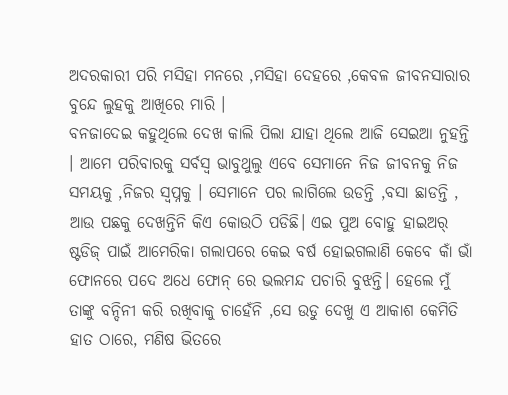ଅଦରକାରୀ ପରି ମସିହା ମନରେ ,ମସିହା ଦେହରେ ,କେବଳ ଜୀବନସାରାର ବୁନ୍ଦେ ଲୁହକୁ ଆଖିରେ ମାରି ।
ବନଜାଦେଇ କହୁଥିଲେ ଦେଖ କାଲି ପିଲା ଯାହା ଥିଲେ ଆଜି ସେଇଆ ନୁହନ୍ତି । ଆମେ ପରିବାରକୁ ସର୍ବସ୍ୱ ଭାବୁଥୁଲୁ ଏବେ ସେମାନେ ନିଜ ଜୀବନକୁ ନିଜ ସମୟକୁ ,ନିଜର ସ୍ୱପ୍ନକୁ । ସେମାନେ ପର ଲାଗିଲେ ଉଡନ୍ତି ,ବସା ଛାଡନ୍ତି , ଆଉ ପଛକୁ ଦେଖନ୍ତିନି କିଏ କୋଉଠି ପଡିଛି। ଏଇ ପୁଅ ବୋହୁ ହାଇଅର୍ ଷ୍ଟଡିଜ୍ ପାଇଁ ଆମେରିକା ଗଲାପରେ କେଇ ବର୍ଷ ହୋଇଗଲାଣି କେବେ କାଁ ଭାଁ ଫୋନରେ ପଦେ ଅଧେ ଫୋନ୍ ରେ ଭଲମନ୍ଦ ପଚାରି ବୁଝନ୍ତି। ହେଲେ ମୁଁ ତାଙ୍କୁ ବନ୍ଦିନୀ କରି ରଖିବାକୁ ଚାହେଁନି ,ସେ ଉଡୁ ଦେଖୁ ଏ ଆକାଶ କେମିତି ହାତ ଠାରେ, ମଣିଷ ଭିତରେ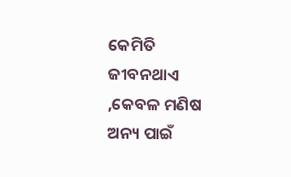କେମିତି ଜୀବନଥାଏ ,କେବଳ ମଣିଷ ଅନ୍ୟ ପାଇଁ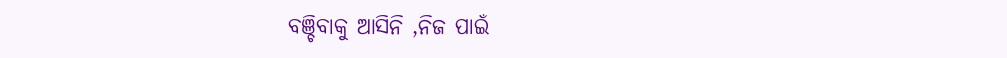ବଞ୍ଚିବାକୁ ଆସିନି ,ନିଜ ପାଇଁ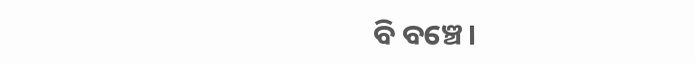ବି ବଞ୍ଚେ।